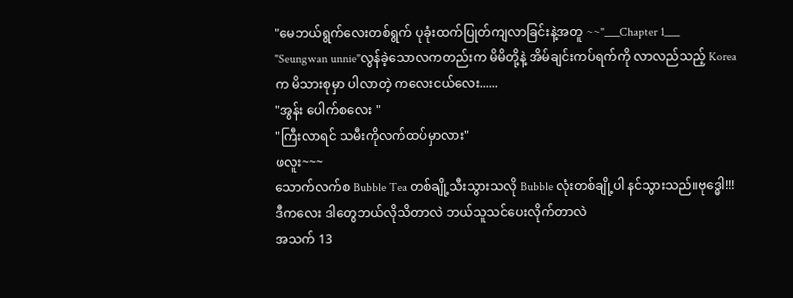"မေဘယ်ရွက်လေးတစ်ရွက် ပုခုံးထက်ပြုတ်ကျလာခြင်းနဲ့အတူ ~~"___Chapter 1___
"Seungwan unnie"လွန်ခဲ့သောလကတည်းက မိမိတို့နဲ့ အိမ်ချင်းကပ်ရက်ကို လာလည်သည့် Korea က မိသားစုမှာ ပါလာတဲ့ ကလေးငယ်လေး......
"အွန်း ပေါက်စလေး "
"ကြီးလာရင် သမီးကိုလက်ထပ်မှာလား"
ဖလူး~~~
သောက်လက်စ Bubble Tea တစ်ချို့သီးသွားသလို Bubble လုံးတစ်ချို့ပါ နင်သွားသည်။ဗုဒ္ဓေါ!!!
ဒီကလေး ဒါတွေဘယ်လိုသိတာလဲ ဘယ်သူသင်ပေးလိုက်တာလဲ
အသက် 13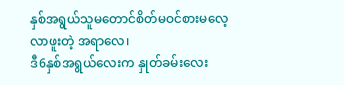နှစ်အရွယ်သူမတောင်စိတ်မဝင်စားမလေ့လာဖူးတဲ့ အရာလေ၊
ဒီ6နှစ်အရွယ်လေးက နှုတ်ခမ်းလေး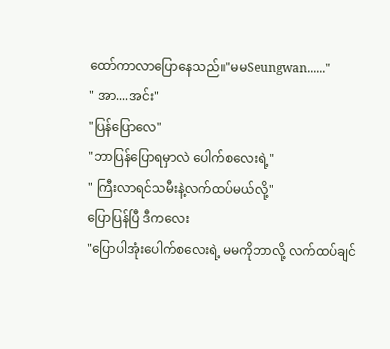ထော်ကာလာပြောနေသည်။"မမSeungwan......"
" အာ....အင်း"
"ပြန်ပြောလေ"
"ဘာပြန်ပြောရမှာလဲ ပေါက်စလေးရဲ့"
" ကြီးလာရင်သမီးနဲ့လက်ထပ်မယ်လို့"
ပြောပြန်ပြီ ဒီကလေး
"ပြောပါအုံးပေါက်စလေးရဲ့ မမကိုဘာလို့ လက်ထပ်ချင်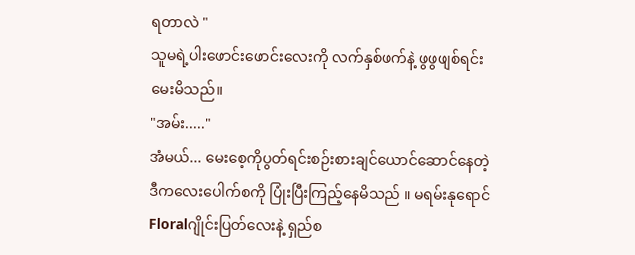ရတာလဲ "
သူမရဲ့ပါးဖောင်းဖောင်းလေးကို လက်နှစ်ဖက်နဲ့ ဖွဖွဖျစ်ရင်းမေးမိသည်။
"အမ်း....."
အံမယ်... မေးစေ့ကိုပွတ်ရင်းစဉ်းစားချင်ယောင်ဆောင်နေတဲ့ ဒီကလေးပေါက်စကို ပြုံးပြီးကြည့်နေမိသည် ။ မရမ်းနုရောင်Floralဂျိုင်းပြတ်လေးနဲ့ ရှည်စ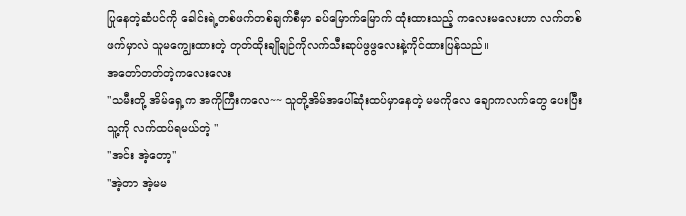ပြုနေတဲ့ဆံပင်ကို ခေါင်းရဲ့တစ်ဖက်တစ်ချက်စီမှာ ခပ်မြောက်မြောက် ထုံးထားသည့် ကလေးမလေးဟာ လက်တစ်ဖက်မှာလဲ သူမကျွေးထားတဲ့ တုတ်ထိုးချိုချဉ်ကိုလက်သီးဆုပ်ဖွဖွလေးနဲ့ကိုင်ထားပြန်သည်။
အတော်တတ်တဲ့ကလေးလေး
"သမီးတို့ အိမ်ရှေ့က အကိုကြီးကလေ~~ သူတို့အိမ်အပေါ်ဆုံးထပ်မှာနေတဲ့ မမကိုလေ ချောကလက်တွေ ပေးပြီး သူ့ကို လက်ထပ်ရမယ်တဲ့ "
"အင်း အဲ့တော့"
"အဲ့တာ အဲ့မမ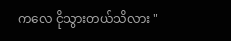ကလေ ငိုသွားတယ်သိလား "